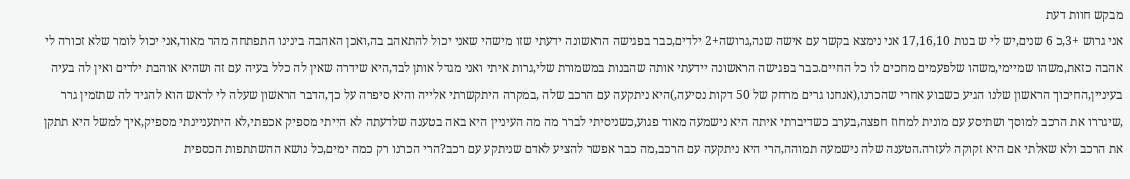מבקש חוות דעת
אני גרוש +3,כ 6 שנים,יש לי ש בנות 17,16,10 אני נימצא בקשר עם אישה שנה,גרושה+2 ילדים,כבר בפגישה הראשונה ידעתי שזו מישהי שאני יכול להתאהב בה,ואכן האהבה בינינו התפתחה מהר מאוד,אני יכול לומר שלא זכורה לי אהבה כזאת,משהו שמיימי,משהו שלפעמים מחכים לו כל החיים.כבר בפגישה הראשונה יידעתי אותה שהבנות במשמורת שלי,גרות איתי ואני מגדל אותן לבד,היא שידרה שאין לה כלל בעיה עם זה ושהיא אוהבת ילדים ואין לה בעיה בעיניין,החיכוך הראשון שלנו הגיע כשבוע אחרי שהכרנו,(אנחנו גרים מרחק של 50 דקות נסיעה,)היא ניתקעה עם הרכב שלה ,במקרה היתקשרתי אלייה והיא סיפרה על כך,הדבר הראשון שעלה לי לראש הוא להגיד לה שתזמין גרר ,שיגררו את הרכב למוסך ושתיסע עם מונית למחוז חפצה,בערב כשדיברתי איתה היא נישמעה מאוד פגוע,כשניסיתי לברר מה מה העיניין היא באה בטענה שלדעתה לא הייתי מספיק אכפתי,לא היתעניינתי מספיק,איך למשל היא תתקן את הרכב ולא שאלתי אם היא זקוקה לעזרה.הטענה שלה נישמעה תמוהה,הרי היא ניתקעה עם הרכב,מה כבר אפשר להציע לאדם שניתקע עם רכב?הרי הכרנו רק כמה ימים,כל נושא ההשתתפות הכספית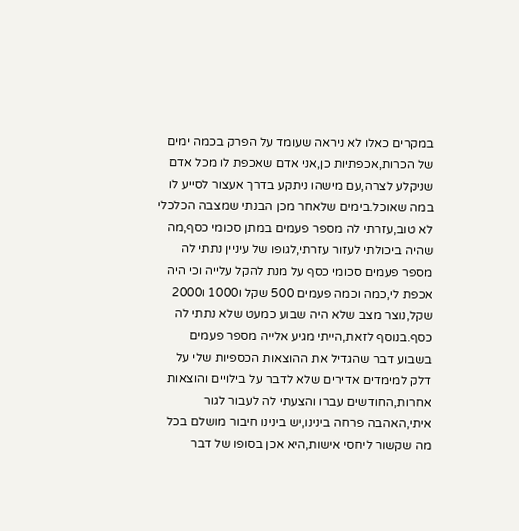במקרים כאלו לא ניראה שעומד על הפרק בכמה ימים של הכרות,אכפתיות כן,אני אדם שאכפת לו מכל אדם שניקלע לצרה,עם מישהו ניתקע בדרך אעצור לסייע לו במה שאוכל.בימים שלאחר מכן הבנתי שמצבה הכלכלי לא טוב,עזרתי לה מספר פעמים במתן סכומי כסף,מה שהיה ביכולתי לעזור עזרתי,לגופו של עיניין נתתי לה מספר פעמים סכומי כסף על מנת להקל עלייה וכי היה אכפת לי,כמה וכמה פעמים 500 שקל ו1000 ו2000 שקל,נוצר מצב שלא היה שבוע כמעט שלא נתתי לה כסף.בנוסף לזאת,הייתי מגיע אלייה מספר פעמים בשבוע דבר שהגדיל את ההוצאות הכספיות שלי על דלק למימדים אדירים שלא לדבר על בילויים והוצאות אחרות,החודשים עברו והצעתי לה לעבור לגור איתי,האהבה פרחה בינינו,יש בינינו חיבור מושלם בכל מה שקשור ליחסי אישות,היא אכן בסופו של דבר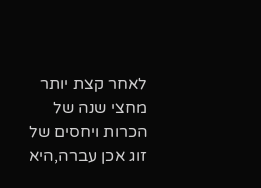לאחר קצת יותר מחצי שנה של הכרות ויחסים של זוג אכן עברה,היא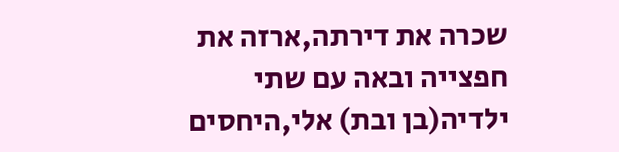שכרה את דירתה,ארזה את חפצייה ובאה עם שתי ילדיה(בן ובת) אלי,היחסים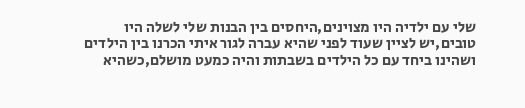שלי עם ילדיה היו מצוינים,היחסים בין הבנות שלי לשלה היו טובים,יש לציין שעוד לפני שהיא עברה לגור איתי הכרנו בין הילדים ושהינו ביחד עם כל הילדים בשבתות והיה כמעט מושלם,כשהיא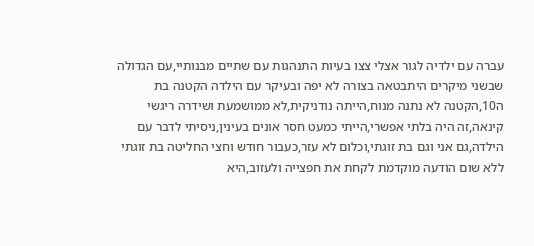עברה עם ילדיה לגור אצלי צצו בעיות התנהגות עם שתיים מבנותיי,עם הגדולה שבשני מיקרים היתבטאה בצורה לא יפה ובעיקר עם הילדה הקטנה בת ה10,הקטנה לא נתנה מנוח,הייתה נודניקית,לא ממושמעת ושידרה ריגשי קינאה,זה היה בלתי אפשרי,הייתי כמעט חסר אונים בעינין,ניסיתי לדבר עם הילדה,גם אני וגם בת זוגתי,וכלום לא עזר,כעבור חודש וחצי החליטה בת זוגתי ללא שום הודעה מוקדמת לקחת את חפצייה ולעזוב,היא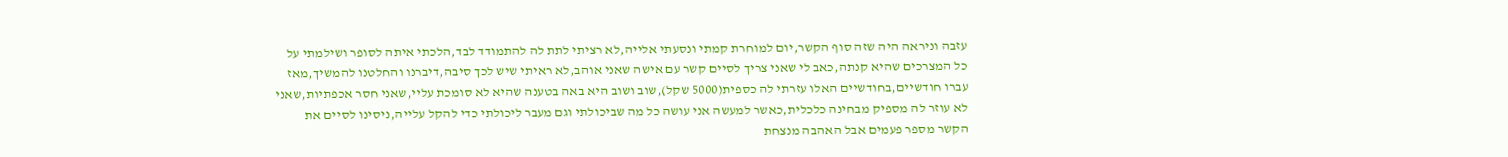עזבה וניראה היה שזה סוף הקשר,יום למוחרת קמתי ונסעתי אלייה,לא רציתי לתת לה להתמודד לבד,הלכתי איתה לסופר ושילמתי על כל המצרכים שהיא קנתה,כאב לי שאני צריך לסיים קשר עם אישה שאני אוהב,לא ראיתי שיש לכך סיבה,דיברנו והחלטנו להמשיך,מאז עברו חודשיים,בחודשיים האלו עזרתי לה כספית(5000 שקל),שוב ושוב היא באה בטענה שהיא לא סומכת עליי,שאני חסר אכפתיות,שאני לא עוזר לה מספיק מבחינה כלכלית,כאשר למעשה אני עושה כל מה שביכולתי וגם מעבר ליכולתי כדי להקל עלייה,ניסינו לסיים את הקשר מספר פעמים אבל האהבה מנצחת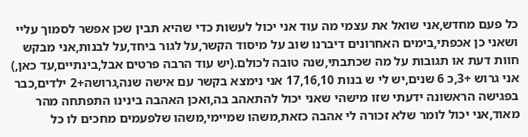כל פעם מחדש,אני שואל את עצמי מה עוד אני יכול לעשות כדי שהיא תבין שכן אפשר לסמוך עליי ושאני כן אכפתי,בימים האחרונים דיברנו שוב על מיסוד הקשר,על לגור ביחד,על לבנות,אני מבקש חוות דעת או תגובות על מה שכתבתי,שנה טובה לכולם.(יש עוד הרבה פרטים אבל,בינתיים,עד כאן,)
אני גרוש +3,כ 6 שנים,יש לי ש בנות 17,16,10 אני נימצא בקשר עם אישה שנה,גרושה+2 ילדים,כבר בפגישה הראשונה ידעתי שזו מישהי שאני יכול להתאהב בה,ואכן האהבה בינינו התפתחה מהר מאוד,אני יכול לומר שלא זכורה לי אהבה כזאת,משהו שמיימי,משהו שלפעמים מחכים לו כל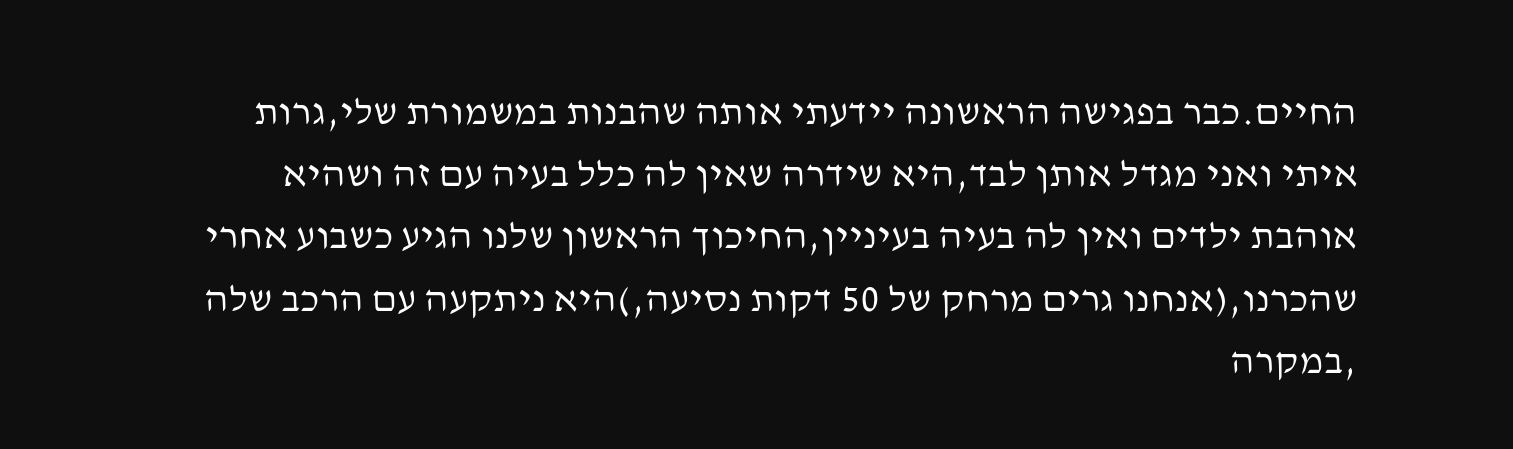החיים.כבר בפגישה הראשונה יידעתי אותה שהבנות במשמורת שלי,גרות איתי ואני מגדל אותן לבד,היא שידרה שאין לה כלל בעיה עם זה ושהיא אוהבת ילדים ואין לה בעיה בעיניין,החיכוך הראשון שלנו הגיע כשבוע אחרי שהכרנו,(אנחנו גרים מרחק של 50 דקות נסיעה,)היא ניתקעה עם הרכב שלה ,במקרה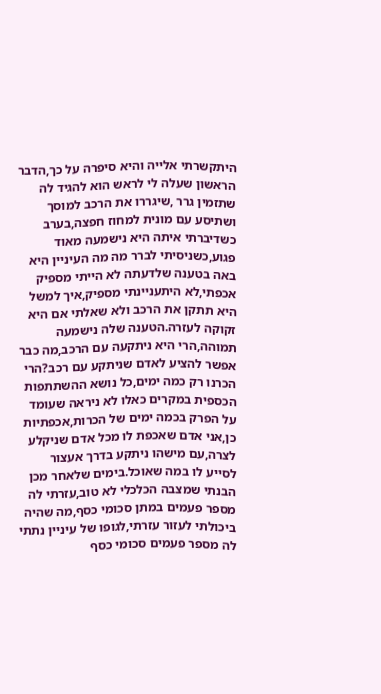היתקשרתי אלייה והיא סיפרה על כך,הדבר הראשון שעלה לי לראש הוא להגיד לה שתזמין גרר ,שיגררו את הרכב למוסך ושתיסע עם מונית למחוז חפצה,בערב כשדיברתי איתה היא נישמעה מאוד פגוע,כשניסיתי לברר מה מה העיניין היא באה בטענה שלדעתה לא הייתי מספיק אכפתי,לא היתעניינתי מספיק,איך למשל היא תתקן את הרכב ולא שאלתי אם היא זקוקה לעזרה.הטענה שלה נישמעה תמוהה,הרי היא ניתקעה עם הרכב,מה כבר אפשר להציע לאדם שניתקע עם רכב?הרי הכרנו רק כמה ימים,כל נושא ההשתתפות הכספית במקרים כאלו לא ניראה שעומד על הפרק בכמה ימים של הכרות,אכפתיות כן,אני אדם שאכפת לו מכל אדם שניקלע לצרה,עם מישהו ניתקע בדרך אעצור לסייע לו במה שאוכל.בימים שלאחר מכן הבנתי שמצבה הכלכלי לא טוב,עזרתי לה מספר פעמים במתן סכומי כסף,מה שהיה ביכולתי לעזור עזרתי,לגופו של עיניין נתתי לה מספר פעמים סכומי כסף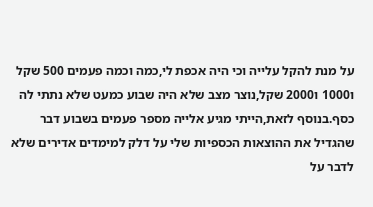על מנת להקל עלייה וכי היה אכפת לי,כמה וכמה פעמים 500 שקל ו1000 ו2000 שקל,נוצר מצב שלא היה שבוע כמעט שלא נתתי לה כסף.בנוסף לזאת,הייתי מגיע אלייה מספר פעמים בשבוע דבר שהגדיל את ההוצאות הכספיות שלי על דלק למימדים אדירים שלא לדבר על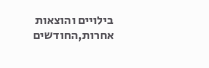בילויים והוצאות אחרות,החודשים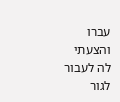עברו והצעתי לה לעבור לגור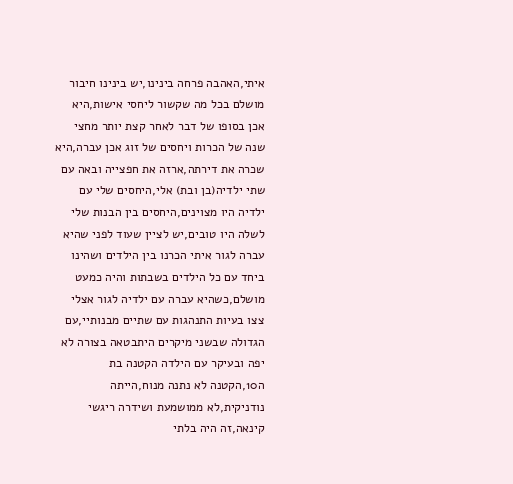איתי,האהבה פרחה בינינו,יש בינינו חיבור מושלם בכל מה שקשור ליחסי אישות,היא אכן בסופו של דבר לאחר קצת יותר מחצי שנה של הכרות ויחסים של זוג אכן עברה,היא שכרה את דירתה,ארזה את חפצייה ובאה עם שתי ילדיה(בן ובת) אלי,היחסים שלי עם ילדיה היו מצוינים,היחסים בין הבנות שלי לשלה היו טובים,יש לציין שעוד לפני שהיא עברה לגור איתי הכרנו בין הילדים ושהינו ביחד עם כל הילדים בשבתות והיה כמעט מושלם,כשהיא עברה עם ילדיה לגור אצלי צצו בעיות התנהגות עם שתיים מבנותיי,עם הגדולה שבשני מיקרים היתבטאה בצורה לא יפה ובעיקר עם הילדה הקטנה בת ה10,הקטנה לא נתנה מנוח,הייתה נודניקית,לא ממושמעת ושידרה ריגשי קינאה,זה היה בלתי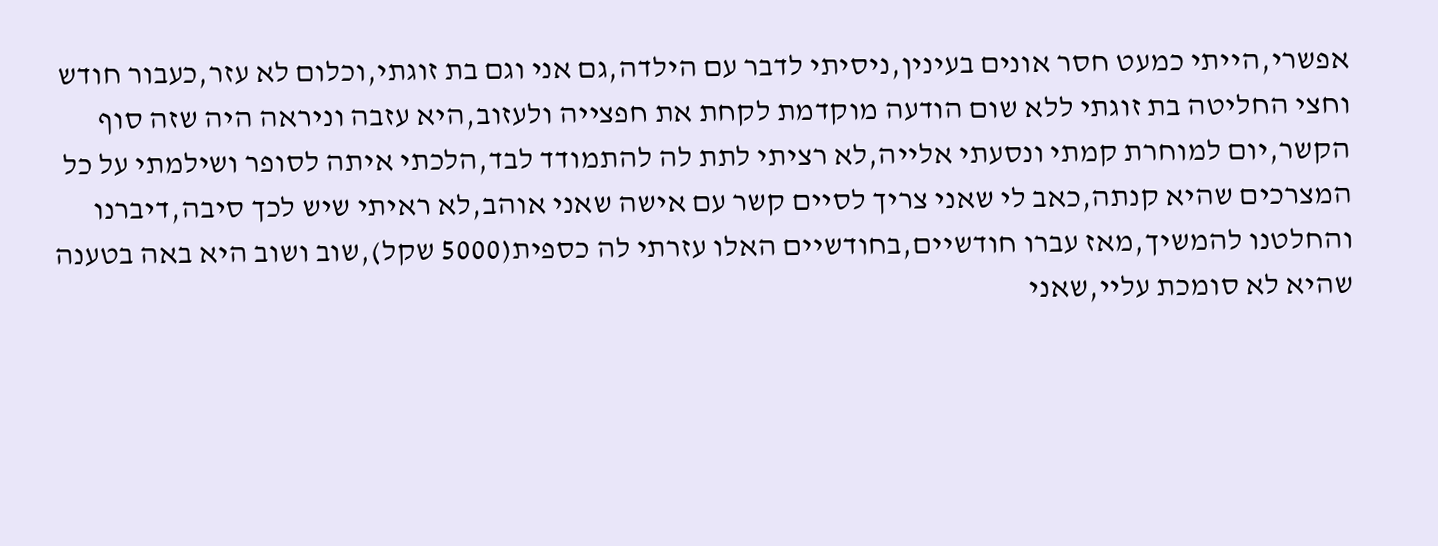אפשרי,הייתי כמעט חסר אונים בעינין,ניסיתי לדבר עם הילדה,גם אני וגם בת זוגתי,וכלום לא עזר,כעבור חודש וחצי החליטה בת זוגתי ללא שום הודעה מוקדמת לקחת את חפצייה ולעזוב,היא עזבה וניראה היה שזה סוף הקשר,יום למוחרת קמתי ונסעתי אלייה,לא רציתי לתת לה להתמודד לבד,הלכתי איתה לסופר ושילמתי על כל המצרכים שהיא קנתה,כאב לי שאני צריך לסיים קשר עם אישה שאני אוהב,לא ראיתי שיש לכך סיבה,דיברנו והחלטנו להמשיך,מאז עברו חודשיים,בחודשיים האלו עזרתי לה כספית(5000 שקל),שוב ושוב היא באה בטענה שהיא לא סומכת עליי,שאני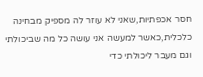חסר אכפתיות,שאני לא עוזר לה מספיק מבחינה כלכלית,כאשר למעשה אני עושה כל מה שביכולתי וגם מעבר ליכולתי כדי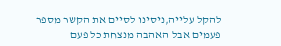להקל עלייה,ניסינו לסיים את הקשר מספר פעמים אבל האהבה מנצחת כל פעם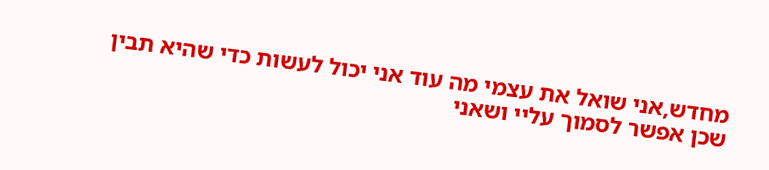מחדש,אני שואל את עצמי מה עוד אני יכול לעשות כדי שהיא תבין שכן אפשר לסמוך עליי ושאני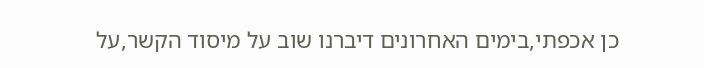כן אכפתי,בימים האחרונים דיברנו שוב על מיסוד הקשר,על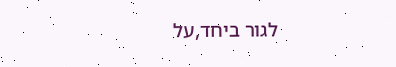לגור ביחד,על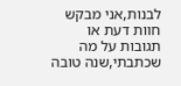לבנות,אני מבקש חוות דעת או תגובות על מה שכתבתי,שנה טובה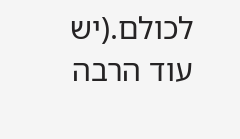לכולם.(יש עוד הרבה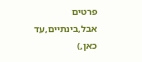פרטים אבל,בינתיים,עד כאן,)